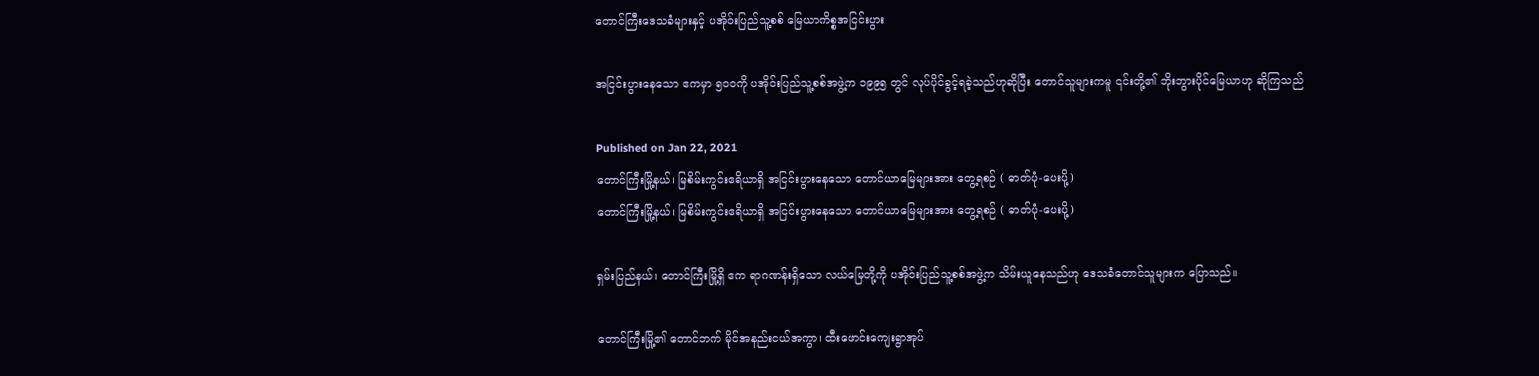တောင်ကြီးဒေသခံများနှင့် ပအိုဝ်းပြည်သူ့စစ် မြေယာကိစ္စအငြင်းပွား

အငြင်းပွားနေသော ဧကမှာ ၅၀၀ကို ပအိုဝ်းပြည်သူ့စစ်အဖွဲ့က ၁၉၉၅ တွင် လုပ်ပိုင်ခွင့်ရခဲ့သည်ဟုဆိုပြီး တောင်သူများကမူ ၎င်းတို့၏ ဘိုးဘွားပိုင်မြေယာဟု ဆိုကြသည်

Published on Jan 22, 2021
တောင်ကြီးမြို့နယ်၊ မြစိမ်းကွင်းဧရိယာရှိ အငြင်းပွားနေသော တောင်ယာမြေများအား တွေ့ရစဉ် ( ဓာတ်ပုံ-ပေးပို့)
တောင်ကြီးမြို့နယ်၊ မြစိမ်းကွင်းဧရိယာရှိ အငြင်းပွားနေသော တောင်ယာမြေများအား တွေ့ရစဉ် ( ဓာတ်ပုံ-ပေးပို့)

ရှမ်းပြည်နယ်၊ တောင်ကြီးမြို့ရှိ ဧက ရာဂဏန်းရှိသော လယ်မြေတို့ကို ပအိုဝ်းပြည်သူ့စစ်အဖွဲ့က သိမ်းယူနေသည်ဟု ဒေသခံတောင်သူများက ပြောသည်။

တောင်ကြီးမြို့၏ တောင်ဘက် မိုင်အနည်းငယ်အကွာ၊ ထီးဖောင်းကျေးရွာအုပ်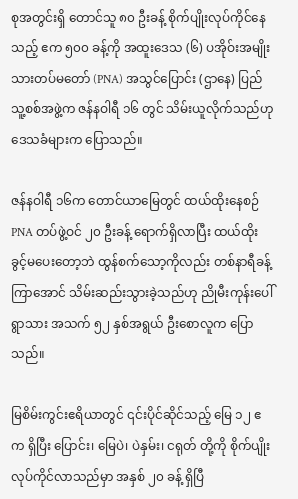စုအတွင်းရှိ တောင်သူ ၈၀ ဦးခန့် စိုက်ပျိုးလုပ်ကိုင်နေသည့် ဧက ၅၀၀ ခန့်ကို အထူးဒေသ (၆) ပအိုဝ်းအမျိုးသားတပ်မတော် (PNA) အသွင်ပြောင်း (ဌာနေ) ပြည်သူ့စစ်အဖွဲ့က ဇန်နဝါရီ ၁၆ တွင် သိမ်းယူလိုက်သည်ဟု ဒေသခံများက ပြောသည်။

ဇန်နဝါရီ ၁၆က တောင်ယာမြေတွင် ထယ်ထိုးနေစဉ် PNA တပ်ဖွဲ့ဝင် ၂၀ ဦးခန့် ရောက်ရှိလာပြီး ထယ်ထိုးခွင့်မပေးတော့ဘဲ ထွန်စက်သော့ကိုလည်း တစ်နာရီခန့်ကြာအောင် သိမ်းဆည်းသွားခဲ့သည်ဟု ညိုမီးကုန်းပေါ်ရွာသား အသက် ၅၂ နှစ်အရွယ် ဦးစောလူက ပြောသည်။

မြစိမ်းကွင်းဧရိယာတွင် ၎င်းပိုင်ဆိုင်သည့် မြေ ၁၂ ဧက ရှိပြီး ပြောင်း၊ မြေပဲ၊ ပဲနှမ်း၊ ငရုတ် တို့ကို စိုက်ပျိုးလုပ်ကိုင်လာသည်မှာ အနှစ် ၂၀ ခန့် ရှိပြီ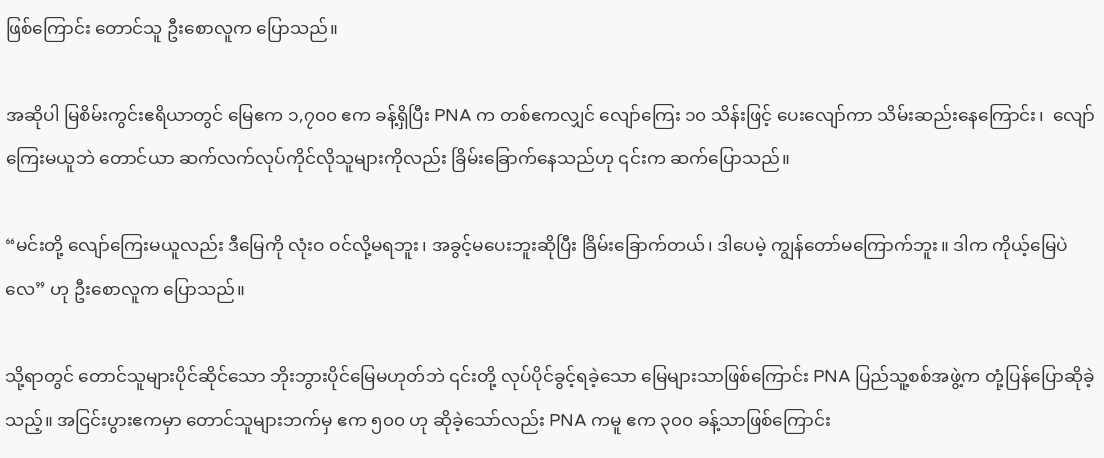ဖြစ်ကြောင်း တောင်သူ ဦးစောလူက ပြောသည်။

အဆိုပါ မြစိမ်းကွင်းဧရိယာတွင် မြေဧက ၁,၇၀၀ ဧက ခန့်ရှိပြီး PNA က တစ်ဧကလျှင် လျော်ကြေး ၁၀ သိန်းဖြင့် ပေးလျော်ကာ သိမ်းဆည်းနေကြောင်း၊  လျော်ကြေးမယူဘဲ တောင်ယာ ဆက်လက်လုပ်ကိုင်လိုသူများကိုလည်း ခြိမ်းခြောက်နေသည်ဟု ၎င်းက ဆက်ပြောသည်။

“မင်းတို့ လျော်ကြေးမယူလည်း ဒီမြေကို လုံးဝ ဝင်လို့မရဘူး၊ အခွင့်မပေးဘူးဆိုပြီး ခြိမ်းခြောက်တယ်၊ ဒါပေမဲ့ ကျွန်တော်မကြောက်ဘူး။ ဒါက ကိုယ့်မြေပဲလေ” ဟု ဦးစောလူက ပြောသည်။

သို့ရာတွင် တောင်သူများပိုင်ဆိုင်သော ဘိုးဘွားပိုင်မြေမဟုတ်ဘဲ ၎င်းတို့ လုပ်ပိုင်ခွင့်ရခဲ့သော မြေများသာဖြစ်ကြောင်း PNA ပြည်သူ့စစ်အဖွဲ့က တုံ့ပြန်ပြောဆိုခဲ့သည့်။ အငြင်းပွားဧကမှာ တောင်သူများဘက်မှ ဧက ၅၀၀ ဟု ဆိုခဲ့သော်လည်း PNA ကမူ ဧက ၃၀၀ ခန့်သာဖြစ်ကြောင်း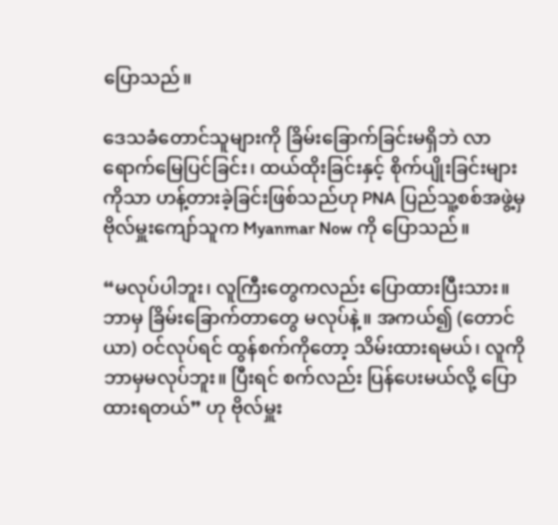ပြောသည်။

ဒေသခံတောင်သူများကို ခြိမ်းခြောက်ခြင်းမရှိဘဲ လာရောက်မြေပြင်ခြင်း၊ ထယ်ထိုးခြင်းနှင့် စိုက်ပျိုးခြင်းများကိုသာ ဟန့်တားခဲ့ခြင်းဖြစ်သည်ဟု PNA ပြည်သူ့စစ်အဖွဲ့မှ ဗိုလ်မှူးကျော်သူက Myanmar Now ကို ပြောသည်။

“မလုပ်ပါဘူး၊ လူကြီးတွေကလည်း ပြောထားပြီးသား။ ဘာမှ ခြိမ်းခြောက်တာတွေ မလုပ်နဲ့။ အကယ်၍ (တောင်ယာ) ဝင်လုပ်ရင် ထွန်စက်ကိုတော့ သိမ်းထားရမယ်၊ လူကို ဘာမှမလုပ်ဘူး။ ပြီးရင် စက်လည်း ပြန်ပေးမယ်လို့ ပြောထားရတယ်” ဟု ဗိုလ်မှူး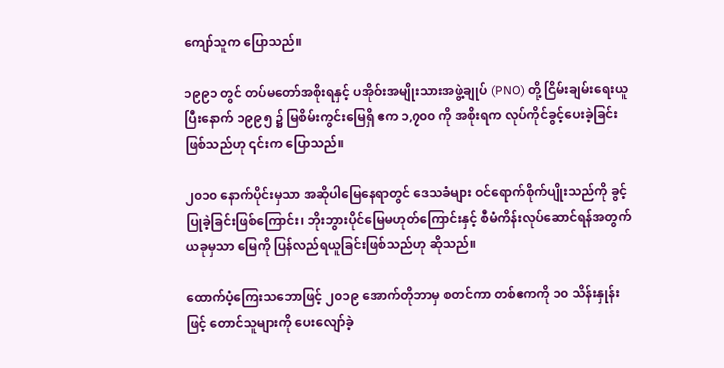ကျော်သူက ပြောသည်။

၁၉၉၁ တွင် တပ်မတော်အစိုးရနှင့် ပအိုဝ်းအမျိုးသားအဖွဲ့ချုပ် (PNO) တို့ ငြိမ်းချမ်းရေးယူပြီးနောက် ၁၉၉၅ ၌ မြစိမ်းကွင်းမြေရှိ ဧက ၁,၇၀၀ ကို အစိုးရက လုပ်ကိုင်ခွင့်ပေးခဲ့ခြင်းဖြစ်သည်ဟု ၎င်းက ပြောသည်။

၂၀၁၀ နောက်ပိုင်းမှသာ အဆိုပါမြေနေရာတွင် ဒေသခံများ ဝင်ရောက်စိုက်ပျိုးသည်ကို ခွင့်ပြုခဲ့ခြင်းဖြစ်ကြောင်း၊ ဘိုးဘွားပိုင်မြေမဟုတ်ကြောင်းနှင့် စီမံကိန်းလုပ်ဆောင်ရန်အတွက် ယခုမှသာ မြေကို ပြန်လည်ရယူခြင်းဖြစ်သည်ဟု ဆိုသည်။

ထောက်ပံ့ကြေးသဘောဖြင့် ၂၀၁၉ အောက်တိုဘာမှ စတင်ကာ တစ်ဧကကို ၁၀ သိန်းနှုန်းဖြင့် တောင်သူများကို ပေးလျော်ခဲ့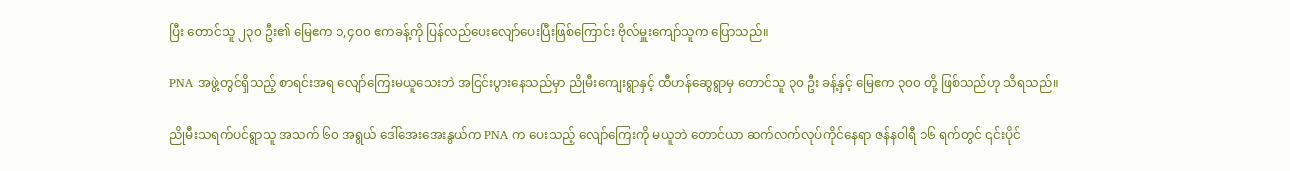ပြီး တောင်သူ ၂၃၀ ဦး၏ မြေဧက ၁,၄၀၀ ဧကခန့်ကို ပြန်လည်ပေးလျော်ပေးပြီးဖြစ်ကြောင်း ဗိုလ်မှူးကျော်သူက ပြောသည်။

PNA အဖွဲ့တွင်ရှိသည့် စာရင်းအရ လျော်ကြေးမယူသေးဘဲ အငြင်းပွားနေသည်မှာ ညိုမီးကျေးရွာနှင့် ထီဟန်ဆွေရွာမှ တောင်သူ ၃၀ ဦး ခန့်နှင့် မြေဧက ၃၀၀ တို့ ဖြစ်သည်ဟု သိရသည်။

ညိုမီးသရက်ပင်ရွာသူ အသက် ၆၀ အရွယ် ဒေါ်အေးအေးနွယ်က PNA က ပေးသည့် လျော်ကြေးကို မယူဘဲ တောင်ယာ ဆက်လက်လုပ်ကိုင်နေရာ ဇန်နဝါရီ ၁၆ ရက်တွင် ၎င်းပိုင်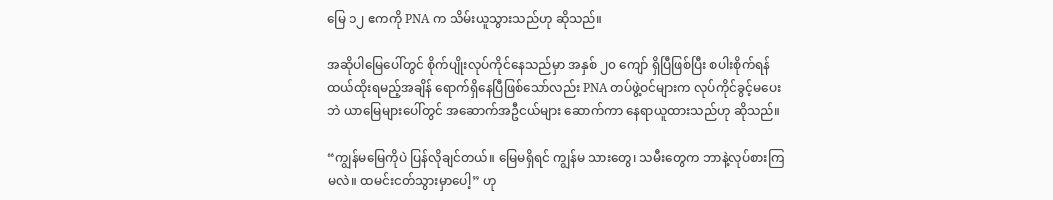မြေ ၁၂ ဧကကို PNA က သိမ်းယူသွားသည်ဟု ဆိုသည်။

အဆိုပါမြေ‌ပေါ်တွင် စိုက်ပျိုးလုပ်ကိုင်နေသည်မှာ အနှစ် ၂၀ ကျော် ရှိပြီဖြစ်ပြီး စပါးစိုက်ရန် ထယ်ထိုးရမည့်အချိန် ရောက်ရှိနေပြီဖြစ်သော်လည်း PNA တပ်ဖွဲ့ဝင်များက လုပ်ကိုင်ခွင့်မပေးဘဲ ယာမြေများပေါ်တွင် အဆောက်အဦငယ်များ ဆောက်ကာ နေရာယူထားသည်ဟု ဆိုသည်။

“ကျွန်မမြေကိုပဲ ပြန်လိုချင်တယ်။ မြေမရှိရင် ကျွန်မ သားတွေ၊ သမီးတွေက ဘာနဲ့လုပ်စားကြမလဲ။ ထမင်းငတ်သွားမှာပေါ့” ဟု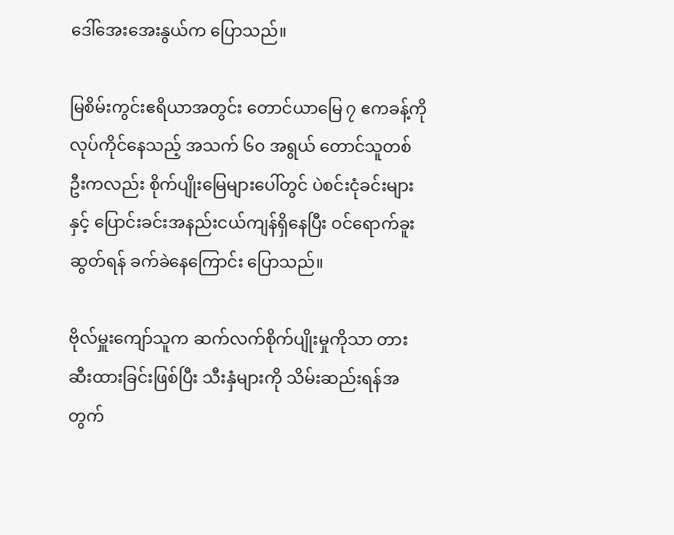ဒေါ်အေးအေးနွယ်က ပြောသည်။

မြစိမ်းကွင်းဧရိယာအတွင်း တောင်ယာမြေ ၇ ဧကခန့်ကို လုပ်ကိုင်နေသည့် အသက် ၆၀ အရွယ် တောင်သူတစ်ဦးကလည်း စိုက်ပျိုးမြေများပေါ်တွင် ပဲစင်းငုံခင်းများနှင့် ပြောင်းခင်းအနည်းငယ်ကျန်ရှိနေပြီး ဝင်ရောက်ခူးဆွတ်ရန် ခက်ခဲနေကြောင်း ပြောသည်။

ဗိုလ်မှူးကျော်သူက ဆက်လက်စိုက်ပျိုးမှုကိုသာ တားဆီးထားခြင်းဖြစ်ပြီး သီးနှံများကို သိမ်းဆည်းရန်အတွက်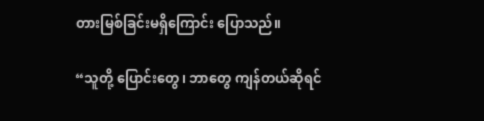တားမြစ်ခြင်းမရှိကြောင်း ပြောသည်။

“သူတို့ ပြောင်းတွေ၊ ဘာတွေ ကျန်တယ်ဆိုရင်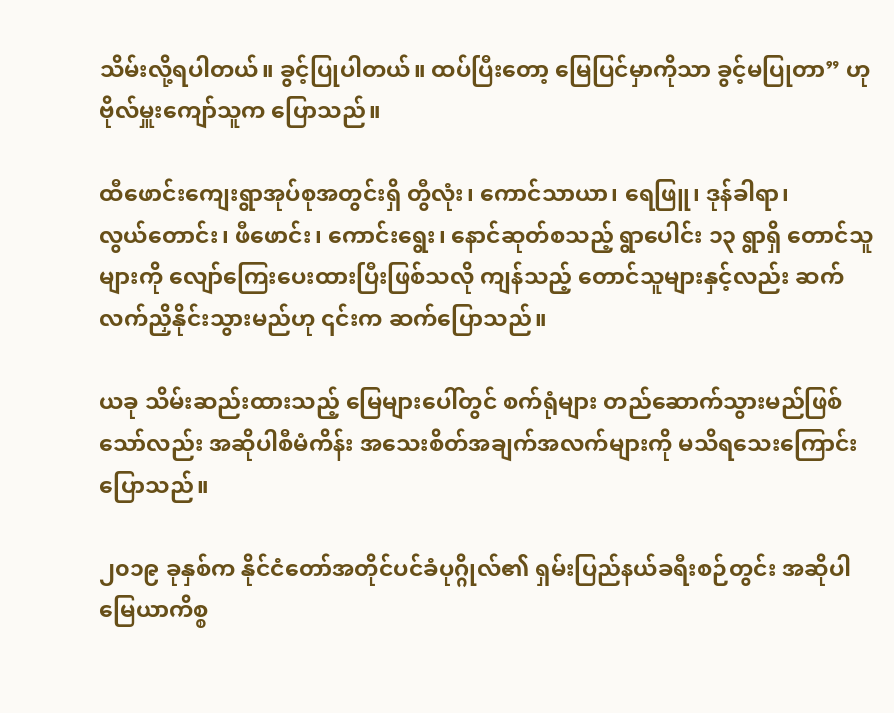သိမ်းလို့ရပါတယ်။ ခွင့်ပြုပါတယ်။ ထပ်ပြီးတော့ မြေပြင်မှာကိုသာ ခွင့်မပြုတာ” ဟု ဗိုလ်မှူးကျော်သူက ပြောသည်။

ထီဖောင်းကျေးရွာအုပ်စုအတွင်းရှိ တွီလုံး၊ ကောင်သာယာ၊ ရေဖြူ၊ ဒုန်ခါရာ၊ လွယ်‌တောင်း၊ ဖီဖောင်း၊ ကောင်းရွေး၊ နောင်ဆုတ်စသည့် ရွာပေါင်း ၁၃ ရွာရှိ တောင်သူများကို လျော်ကြေးပေးထားပြီးဖြစ်သလို ကျန်သည့် တောင်သူများနှင့်လည်း ဆက်လက်ညှိနိုင်းသွားမည်ဟု ၎င်းက ဆက်ပြောသည်။

ယခု သိမ်းဆည်းထားသည့် မြေများပေါ်တွင် စက်ရုံများ တည်‌ဆောက်သွားမည်ဖြစ်သော်လည်း အဆိုပါစီမံကိန်း အသေးစိတ်အချက်အလက်များကို မသိရသေးကြောင်း ပြောသည်။

၂၀၁၉ ခုနှစ်က နိုင်ငံတော်အတိုင်ပင်ခံပုဂ္ဂိုလ်၏ ရှမ်းပြည်နယ်ခရီးစဉ်တွင်း အဆိုပါမြေယာကိစ္စ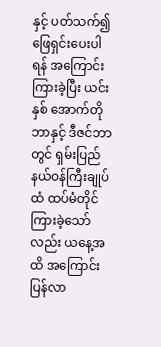နှင့် ပတ်သက်၍ ဖြေရှင်းပေးပါရန် အကြောင်းကြားခဲ့ပြီး ယင်းနှစ် အောက်တိုဘာနှင့် ဒီဇင်ဘာတွင် ရှမ်းပြည်နယ်ဝန်ကြီးချုပ်ထံ ထပ်မံတိုင်ကြားခဲ့သော်လည်း ယနေ့အထိ အကြောင်းပြန်လာ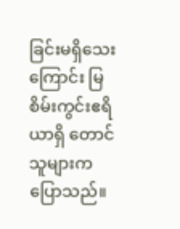ခြင်းမရှိသေးကြောင်း မြစိမ်းကွင်းဧရိယာရှိ တောင်သူများက ပြောသည်။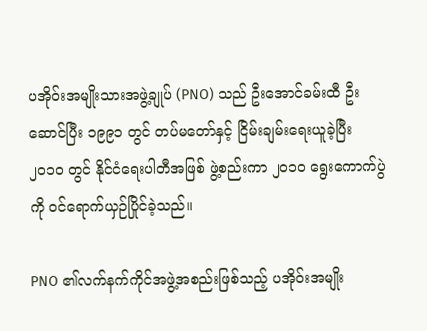ပအိုဝ်းအမျိုးသားအဖွဲ့ချုပ် (PNO) သည် ဦးအောင်ခမ်းထီ ဦးဆောင်ပြီး ၁၉၉၁ တွင် တပ်မတော်နှင့် ငြိမ်းချမ်းရေးယူခဲ့ပြီး ၂၀၁၀ တွင် နိုင်ငံရေးပါတီအဖြစ် ဖွဲ့စည်းကာ ၂၀၁၀ ရွေးကောက်ပွဲကို ဝင်ရောက်ယှဉ်ပြိုင်ခဲ့သည်။

PNO ၏လက်နက်ကိုင်အဖွဲ့အစည်းဖြစ်သည့် ပအိုဝ်းအမျိုး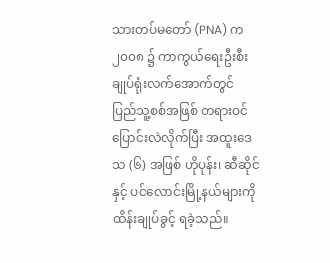သားတပ်မတော် (PNA) က ၂၀၀၈ ၌ ကာကွယ်ရေးဦးစီးချုပ်ရုံးလက်အောက်တွင် ပြည်သူ့စစ်အဖြစ် တရားဝင်ပြောင်းလဲလိုက်ပြီး အထူးဒေသ (၆) အဖြစ် ဟိုပုန်း၊ ဆီဆိုင်နှင့် ပင်လောင်းမြို့နယ်များကို ထိန်းချုပ်ခွင့် ရခဲ့သည်။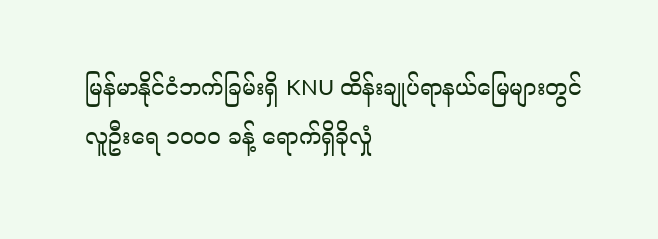မြန်မာနိုင်ငံဘက်ခြမ်းရှိ KNU ထိန်းချုပ်ရာနယ်မြေများတွင် လူဦးရေ ၁၀၀၀ ခန့် ရောက်ရှိခိုလှုံ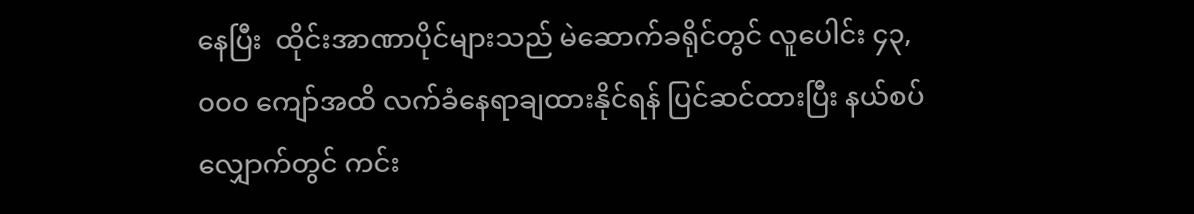နေပြီး  ထိုင်းအာဏာပိုင်များသည် မဲဆောက်ခရိုင်တွင် လူပေါင်း ၄၃,၀၀၀ ကျော်အထိ လက်ခံနေရာချထားနိုင်ရန် ပြင်ဆင်ထားပြီး နယ်စပ်လျှောက်တွင် ကင်း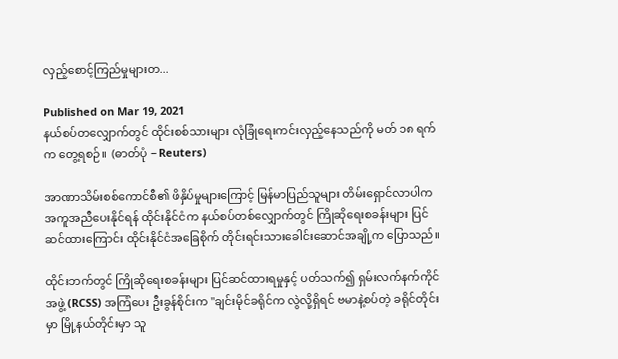လှည့်စောင့်ကြည်မှုများတ...

Published on Mar 19, 2021
နယ်စပ်တလျှောက်တွင် ထိုင်းစစ်သားများ လုံခြုံရေးကင်းလှည့်နေသည်ကို မတ် ၁၈ ရက်က တွေ့ရစဉ်။  (ဓာတ်ပုံ − Reuters)

အာဏာသိမ်းစစ်ကောင်စီ၏ ဖိနှိပ်မှုများကြောင့် မြန်မာပြည်သူများ တိမ်းရှောင်လာပါက အကူအညီပေးနိုင်ရန် ထိုင်းနိုင်ငံက နယ်စပ်တစ်လျှောက်တွင် ကြိုဆိုရေးစခန်းများ ပြင်ဆင်ထားကြောင်း ထိုင်းနိုင်ငံအခြေစိုက် တိုင်းရင်းသားခေါင်းဆောင်အချို့က ပြောသည်။

ထိုင်းဘက်တွင် ကြိုဆိုရေးစခန်းများ ပြင်ဆင်ထားရမှုနှင့် ပတ်သက်၍ ရှမ်းလက်နက်ကိုင်အဖွဲ့ (RCSS) အကြံပေး ဦးခွန်စိုင်းက "ချင်းမိုင်ခရိုင်က လွဲလို့ရှိရင် ဗမာနဲ့စပ်တဲ့ ခရိုင်တိုင်းမှာ မြို့နယ်တိုင်းမှာ သူ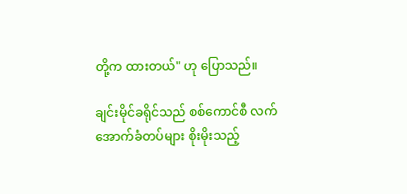တို့က ထားတယ်" ဟု ပြောသည်။

ချင်းမိုင်ခရိုင်သည် စစ်ကောင်စီ လက်အောက်ခံတပ်များ စိုးမိုးသည့်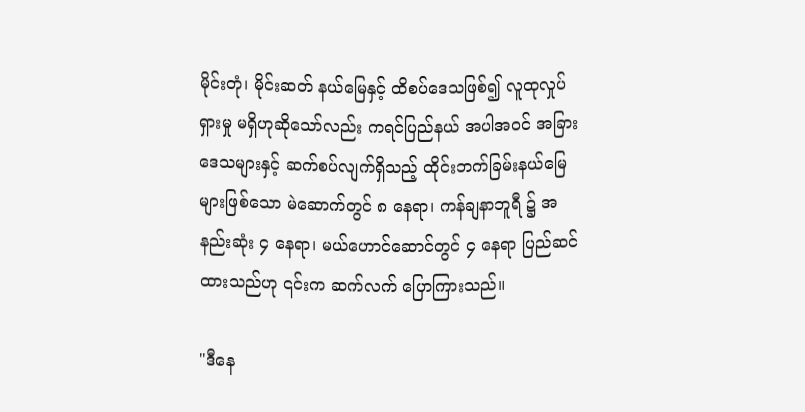မိုင်းတုံ၊ မိုင်းဆတ် နယ်မြေနှင့် ထိစပ်ဒေသဖြစ်၍ လူထုလှုပ်ရှားမှု မရှိဟုဆိုသော်လည်း ကရင်ပြည်နယ် အပါအဝင် အခြားဒေသများနှင့် ဆက်စပ်လျက်ရှိသည့် ထိုင်းဘက်ခြမ်းနယ်မြေများဖြစ်သော မဲ‌ဆောက်တွင် ၈ နေရာ၊ ကန်ချနာဘူရီ ၌ အနည်းဆုံး ၄ နေရာ၊ မယ်ဟောင်ဆောင်တွင် ၄ နေရာ ပြည်ဆင်ထားသည်ဟု ၎င်းက ဆက်လက် ပြောကြားသည်။

"ဒီနေ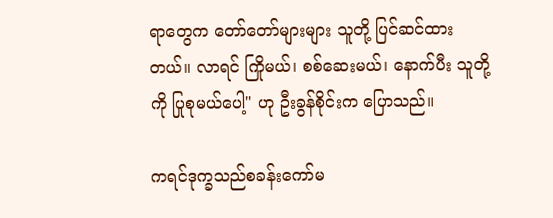ရာတွေက တော်တော်များများ သူတို့ ပြင်ဆင်ထားတယ်။ လာရင် ကြိုမယ်၊ စစ်ဆေးမယ်၊ နောက်ပီး သူတို့ကို ပြုစုမယ်ပေါ့" ဟု ဦးခွန်စိုင်းက ပြောသည်။

ကရင်ဒုက္ခသည်စခန်းကော်မ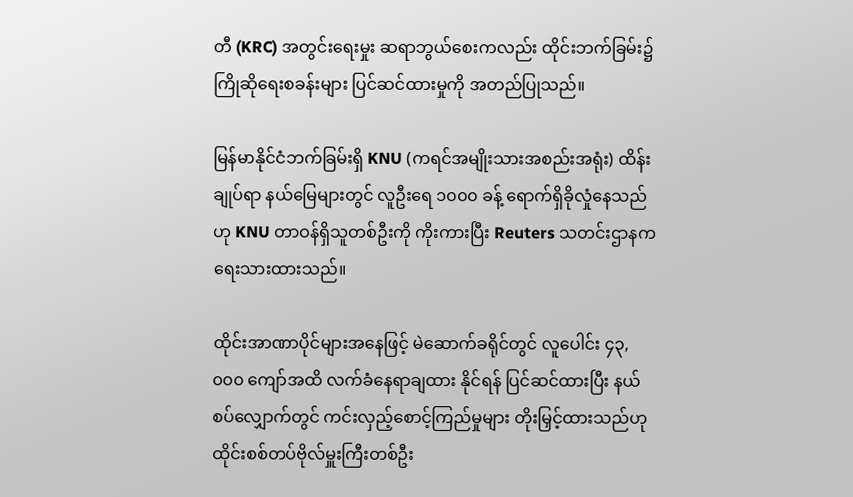တီ (KRC) အတွင်းရေးမှုး ဆရာဘွယ်စေးကလည်း ထိုင်းဘက်ခြမ်း၌ ကြိုဆိုရေးစခန်းများ ပြင်ဆင်ထားမှုကို အတည်ပြုသည်။

မြန်မာနိုင်ငံဘက်ခြမ်းရှိ KNU (ကရင်အမျိုးသားအစည်းအရုံး) ထိန်းချုပ်ရာ နယ်မြေများတွင် လူဦးရေ ၁၀၀၀ ခန့် ရောက်ရှိခိုလှုံနေသည်ဟု KNU တာဝန်ရှိသူတစ်ဦးကို ကိုးကားပြီး Reuters သတင်းဌာနက ရေးသားထားသည်။

ထိုင်းအာဏာပိုင်များအနေဖြင့် မဲဆောက်ခရိုင်တွင် လူပေါင်း ၄၃,၀၀၀ ကျော်အထိ လက်ခံနေရာချထား နိုင်ရန် ပြင်ဆင်ထားပြီး နယ်စပ်လျှောက်တွင် ကင်းလှည့်စောင့်ကြည်မှုများ တိုးမြှင့်ထားသည်ဟု ထိုင်းစစ်တပ်ဗိုလ်မှူးကြီးတစ်ဦး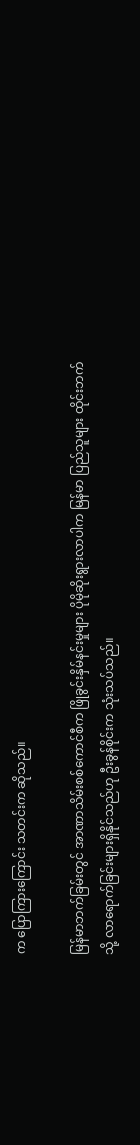က ပြောကြားကြောင်း သတင်းက ဆိုသည်။

မြန်မာဘက်ခြမ်းတွင် အာဏာသိမ်းစစ်ကောင်စီက ဖြိုခွင်းနှိမ်နင်းမှုများ ပိုမိုဆိုးရွားလာပါက မြန်မာ ပြည်သူများ ထိုင်းဘက်သို့ လာရောက်ခြင်းများရှိနိုင်သည်ဟု ဦးခွန်စိုင်းက သုံးသပ်သည်။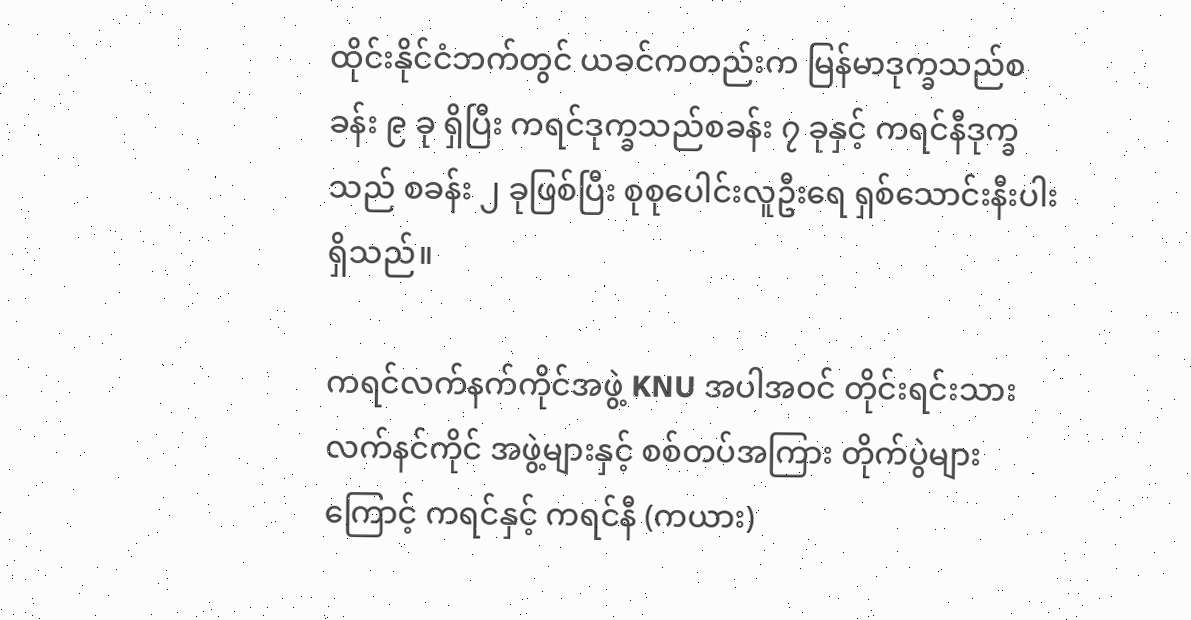ထိုင်းနိုင်ငံဘက်တွင် ယခင်ကတည်းက မြန်မာဒုက္ခသည်စခန်း ၉ ခု ရှိပြီး ကရင်ဒုက္ခသည်စခန်း ၇ ခုနှင့် ကရင်နီဒုက္ခသည် စခန်း ၂ ခုဖြစ်ပြီး စုစုပေါင်းလူဦးရေ ရှစ်သောင်းနီးပါးရှိသည်။

ကရင်လက်နက်ကိုင်အဖွဲ့ KNU အပါအဝင် တိုင်းရင်းသားလက်နင်ကိုင် အဖွဲ့များနှင့် စစ်တပ်အကြား တိုက်ပွဲများကြောင့် ကရင်နှင့် ကရင်နီ (ကယား)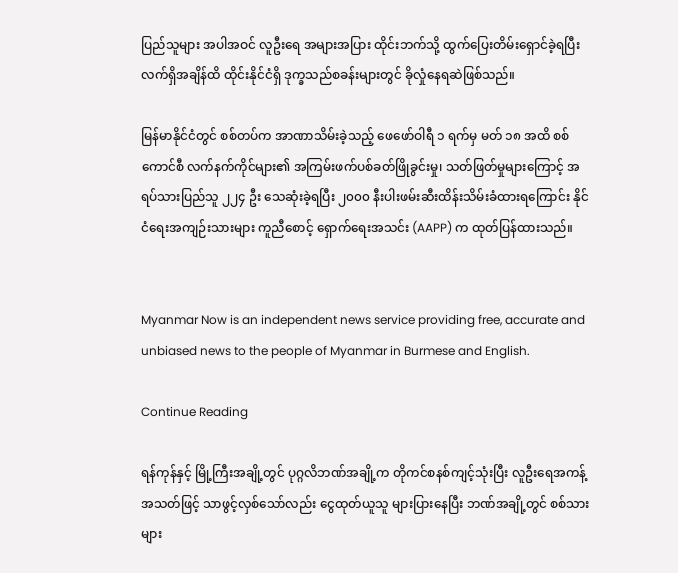ပြည်သူများ အပါအဝင် လူဦးရေ အများအပြား ထိုင်းဘက်သို့ ထွက်ပြေးတိမ်းရှောင်ခဲ့ရပြီး လက်ရှိအချိန်ထိ ထိုင်းနိုင်ငံရှိ ဒုက္ခသည်စခန်းများတွင် ခိုလှုံနေရဆဲဖြစ်သည်။

မြန်မာနိုင်ငံတွင် စစ်တပ်က အာဏာသိမ်းခဲ့သည့် ဖေဖော်ဝါရီ ၁ ရက်မှ မတ် ၁၈ အထိ စစ်ကောင်စီ လက်နက်ကိုင်များ၏ အကြမ်းဖက်ပစ်ခတ်ဖြိုခွင်းမှု၊ သတ်ဖြတ်မှုများကြောင့် အရပ်သားပြည်သူ ၂၂၄ ဦး သေဆုံးခဲ့ရပြီး ၂၀၀၀ နီးပါးဖမ်းဆီးထိန်းသိမ်းခံထားရကြောင်း နိုင်ငံရေးအကျဉ်းသားများ ကူညီစောင့် ရှောက်ရေးအသင်း (AAPP) က ထုတ်ပြန်ထားသည်။


Myanmar Now is an independent news service providing free, accurate and unbiased news to the people of Myanmar in Burmese and English.

Continue Reading

ရန်ကုန်နှင့် မြို့ကြီးအချို့တွင် ပုဂ္ဂလိဘဏ်အချို့က တိုကင်စနစ်ကျင့်သုံးပြီး လူဦးရေအကန့်အသတ်ဖြင့် သာဖွင့်လှစ်သော်လည်း ငွေထုတ်ယူသူ များပြားနေပြီး ဘဏ်အချို့တွင် စစ်သားများ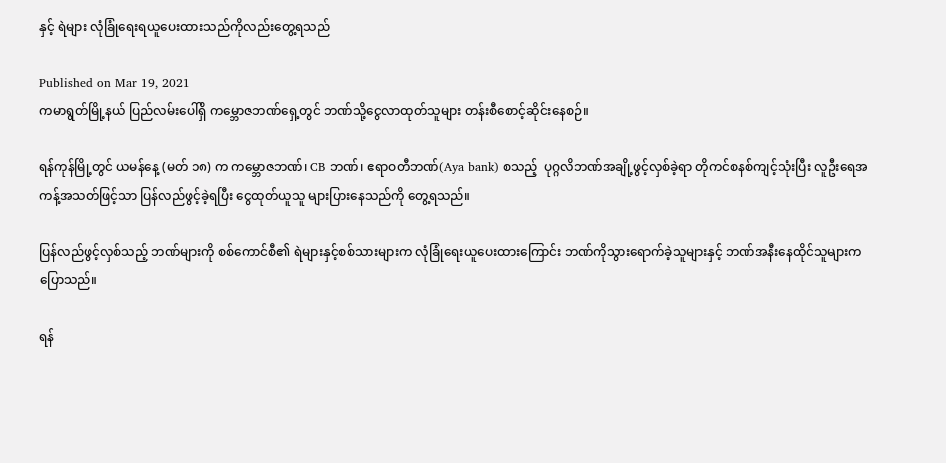နှင့် ရဲများ လုံခြုံရေးရယူပေးထားသည်ကိုလည်းတွေ့ရသည်

Published on Mar 19, 2021
ကမာရွတ်မြို့နယ် ပြည်လမ်းပေါ်ရှိ ကမ္ဘောဇဘဏ်ရှေ့တွင် ဘဏ်သို့ငွေလာထုတ်သူများ တန်းစီစောင့်ဆိုင်းနေစဉ်။

ရန်ကုန်မြို့တွင် ယမန်နေ့ (မတ် ၁၈) က ကမ္ဘောဇဘဏ်၊ CB ဘဏ်၊ ဧရာဝတီဘဏ်(Aya bank) စသည့်  ပုဂ္ဂလိဘဏ်အချို့ဖွင့်လှစ်ခဲ့ရာ တိုကင်စနစ်ကျင့်သုံးပြီး လူဦးရေအကန့်အသတ်ဖြင့်သာ ပြန်လည်ဖွင့်ခဲ့ရပြီး ငွေထုတ်ယူသူ များပြားနေသည်ကို တွေ့ရသည်။

ပြန်လည်ဖွင့်လှစ်သည့် ဘဏ်များကို စစ်ကောင်စီ၏ ရဲများနှင့်စစ်သားများက လုံခြုံရေးယူပေးထားကြောင်း ဘဏ်ကိုသွားရောက်ခဲ့သူများနှင့် ဘဏ်အနီးနေထိုင်သူများက ပြောသည်။

ရန်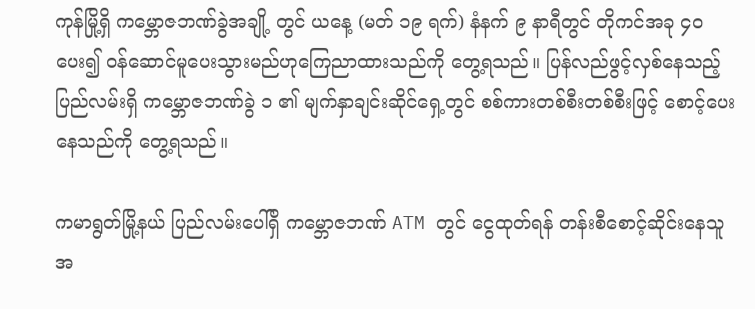ကုန်မြို့ရှိ ကမ္ဘောဇဘဏ်ခွဲအချို့ တွင် ယနေ့ (မတ် ၁၉ ရက်) နံနက် ၉ နာရီတွင် တိုကင်အခု ၄၀ ပေး၍ ဝန်ဆောင်မူပေးသွားမည်ဟုကြေညာထားသည်ကို တွေ့ရသည်။ ပြန်လည်ဖွင့်လှစ်နေသည့် ပြည်လမ်းရှိ ကမ္ဘောဇဘဏ်ခွဲ ၁ ၏ မျက်နှာချင်းဆိုင်ရှေ့တွင် စစ်ကားတစ်စီးတစ်စီးဖြင့် စောင့်ပေးနေသည်ကို တွေ့ရသည်။

ကမာရွတ်မြို့နယ် ပြည်လမ်းပေါ်ရှိ ကမ္ဘောဇဘဏ် ATM တွင် ငွေထုတ်ရန် တန်းစီစောင့်ဆိုင်းနေသူ အ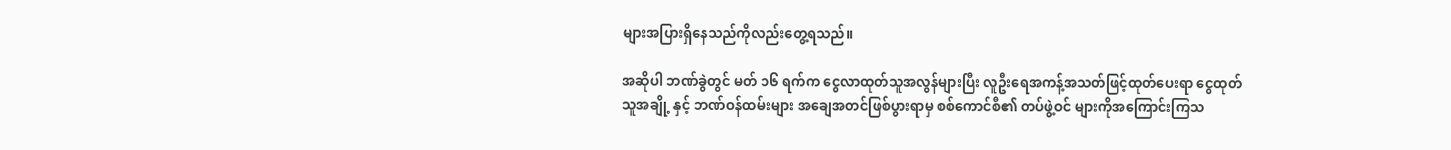များအပြားရှိနေသည်ကိုလည်းတွေ့ရသည်။

အဆိုပါ ဘဏ်ခွဲတွင် မတ် ၁၆ ရက်က ငွေလာထုတ်သူအလွန်များပြီး လူဦးရေအကန့်အသတ်ဖြင့်ထုတ်ပေးရာ ငွေထုတ်သူအချို့ နှင့် ဘဏ်ဝန်ထမ်းများ အချေအတင်ဖြစ်ပွားရာမှ စစ်ကောင်စီ၏ တပ်ဖွဲ့ဝင် များကိုအကြောင်းကြသ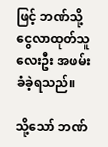ဖြင့် ဘဏ်သို့ငွေလာထုတ်သူလေးဦး အဖမ်းခံခဲ့ရသည်။

သို့သော် ဘဏ်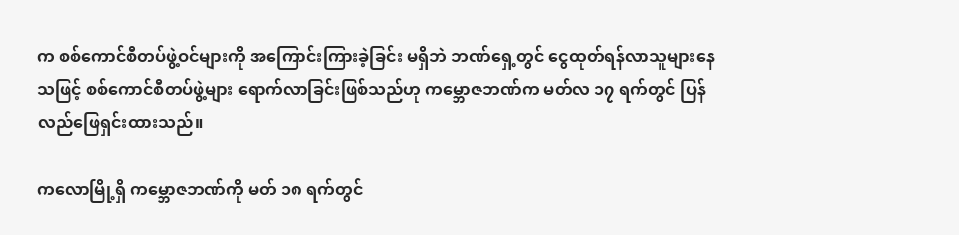က စစ်ကောင်စီတပ်ဖွဲ့ဝင်များကို အကြောင်းကြားခဲ့ခြင်း မရှိဘဲ ဘဏ်ရှေ့တွင် ငွေထုတ်ရန်လာသူများနေသဖြင့် စစ်ကောင်စီတပ်ဖွဲ့များ ရောက်လာခြင်းဖြစ်သည်ဟု ကမ္ဘောဇဘဏ်က မတ်လ ၁၇ ရက်တွင် ပြန်လည်ဖြေရှင်းထားသည်။

ကလောမြို့ရှိ ကမ္ဘောဇဘဏ်ကို မတ် ၁၈ ရက်တွင်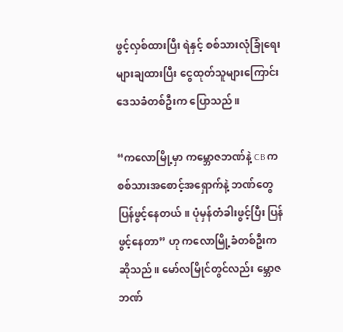ဖွင့်လှစ်ထားပြီး ရဲနှင့် စစ်သားလုံခြုံရေးများချထားပြီး ငွေထုတ်သူများကြောင်း ဒေသခံတစ်ဦးက ပြောသည်။

“ကလောမြို့မှာ ကမ္ဘောဇဘဏ်နဲ့ CB က စစ်သားအစောင့်အရှောက်နဲ့ ဘဏ်တွေ ပြန်ဖွင့်နေတယ်။ ပုံမှန်တံခါးဖွင့်ပြီး ပြန်ဖွင့်နေတာ” ဟု ကလောမြို့ခံတစ်ဦးက ဆိုသည်။ မော်လမြိုင်တွင်လည်း မ္ဘောဇဘဏ်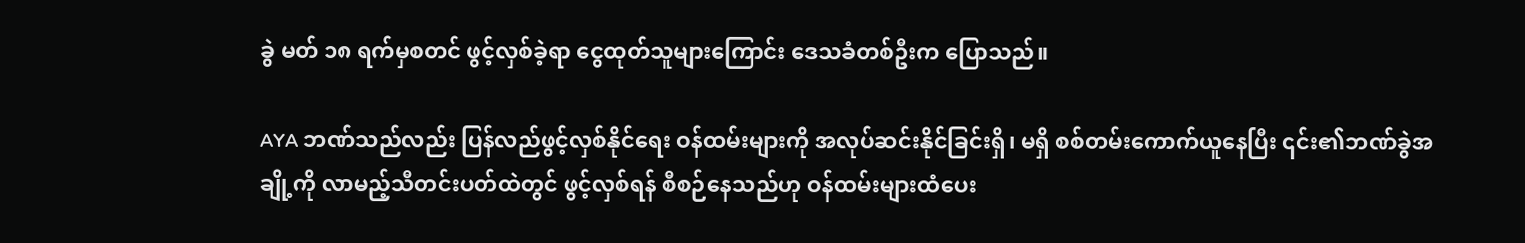ခွဲ မတ် ၁၈ ရက်မှစတင် ဖွင့်လှစ်ခဲ့ရာ ငွေထုတ်သူများကြောင်း ဒေသခံတစ်ဦးက ပြောသည်။

AYA ဘဏ်သည်လည်း ပြန်လည်ဖွင့်လှစ်နိုင်ရေး ဝန်ထမ်းများကို အလုပ်ဆင်းနိုင်ခြင်းရှိ၊ မရှိ စစ်တမ်းကောက်ယူနေပြီး ၎င်း၏ဘဏ်ခွဲအချို့ကို လာမည့်သီတင်းပတ်ထဲတွင် ဖွင့်လှစ်ရန် စီစဉ်နေသည်ဟု ဝန်ထမ်းများထံပေး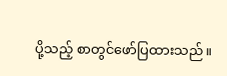ပို့သည့် စာတွင်ဖော်ပြထားသည်။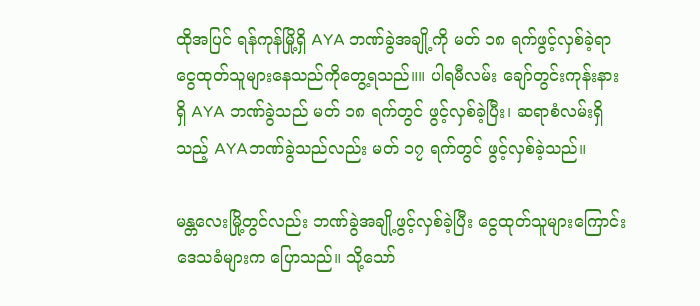ထိုအပြင် ရန်ကုန်မြို့ရှိ AYA ဘဏ်ခွဲအချို့ကို မတ် ၁၈ ရက်ဖွင့်လှစ်ခဲ့ရာ ငွေထုတ်သူများနေသည်ကိုတွေ့ရသည်။။ ပါရမီလမ်း ချော်တွင်းကုန်းနားရှိ AYA ဘဏ်ခွဲသည် မတ် ၁၈ ရက်တွင် ဖွင့်လှစ်ခဲ့ပြီး၊ ဆရာစံလမ်းရှိသည့် AYAဘဏ်ခွဲသည်လည်း မတ် ၁၇ ရက်တွင် ဖွင့်လှစ်ခဲ့သည်။

မန္တလေးမြို့တွင်လည်း ဘဏ်ခွဲအချို့ဖွင့်လှစ်ခဲ့ပြီး ငွေထုတ်သူများကြောင်း ဒေသခံများက ပြောသည်။ သို့သော်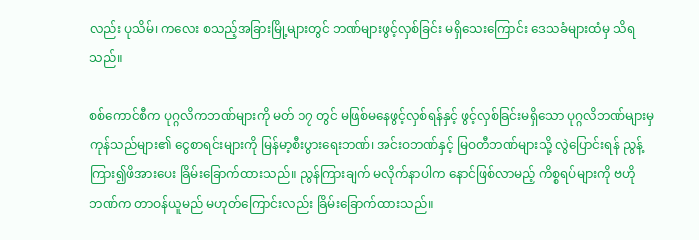လည်း ပုသိမ်၊ ကလေး စသည့်အခြားမြို့များတွင် ဘဏ်များဖွင့်လှစ်ခြင်း မရှိသေးကြောင်း ဒေသခံများထံမှ သိရသည်။

စစ်ကောင်စီက ပုဂ္ဂလိကဘဏ်များကို မတ် ၁၇ တွင် မဖြစ်မနေဖွင့်လှစ်ရန်နှင့် ဖွင့်လှစ်ခြင်းမရှိသော ပုဂ္ဂလိဘဏ်များမှ ကုန်သည်များ၏ ငွေစာရင်းများကို မြန်မာ့စီးပွားရေးဘဏ်၊ အင်းဝဘဏ်နှင့် မြဝတီဘဏ်များသို့ လွဲပြောင်းရန် ညွန့်ကြား၍ဖိအားပေး ခြိမ်းခြောက်ထားသည်။ ညွန်ကြားချက် မလိုက်နာပါက နောင်ဖြစ်လာမည့် ကိစ္စရပ်များကို ဗဟိုဘဏ်က တာဝန်ယူမည် မဟုတ်ကြောင်းလည်း ခြိမ်းခြောက်ထားသည်။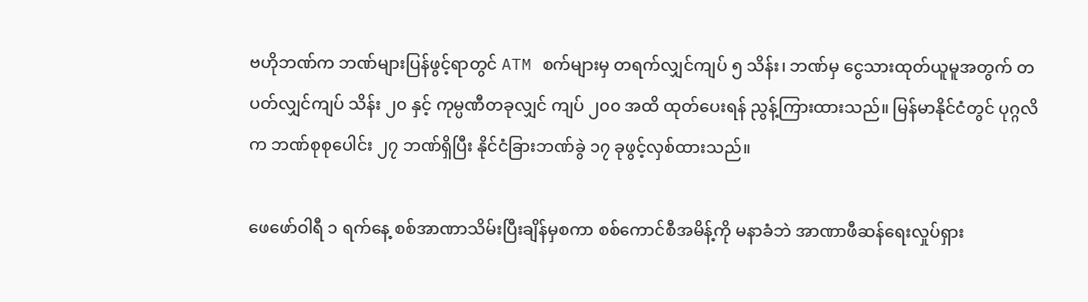ဗဟိုဘဏ်က ဘဏ်များပြန်ဖွင့်ရာတွင် ATM စက်များမှ တရက်လျှင်ကျပ် ၅ သိန်း၊ ဘဏ်မှ ငွေသားထုတ်ယူမူအတွက် တပတ်လျှင်ကျပ် သိန်း ၂၀ နှင့် ကုမ္ပဏီတခုလျှင် ကျပ် ၂၀၀ အထိ ထုတ်ပေးရန် ညွန့်ကြားထားသည်။ မြန်မာနိုင်ငံတွင် ပုဂ္ဂလိက ဘဏ်စုစုပေါင်း ၂၇ ဘဏ်ရှိပြီး နိုင်ငံခြားဘဏ်ခွဲ ၁၇ ခုဖွင့်လှစ်ထားသည်။

ဖေဖော်ဝါရီ ၁ ရက်နေ့ စစ်အာဏာသိမ်းပြီးချိန်မှစကာ စစ်ကောင်စီအမိန့်ကို မနာခံဘဲ အာဏာဖီဆန်ရေးလှုပ်ရှား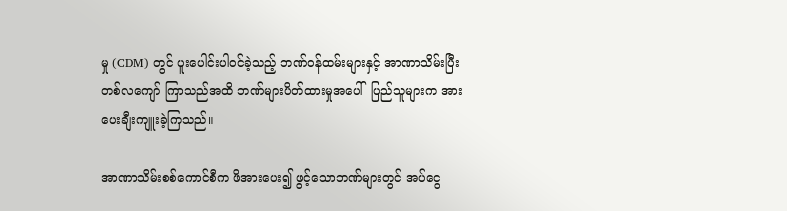မှု (CDM) တွင် ပူးပေါင်းပါဝင်ခဲ့သည့် ဘဏ်ဝန်ထမ်းများနှင့် အာဏာသိမ်းပြီး တစ်လကျော် ကြာသည်အထိ ဘဏ်များပိတ်ထားမှုအပေါ်  ပြည်သူများက အားပေးချီးကျူးခဲ့ကြသည်။

အာဏာသိမ်းစစ်ကောင်စီက ဖိအားပေး၍ ဖွင့်သောဘဏ်များတွင် အပ်ငွေ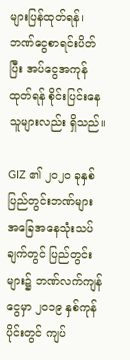များပြန်ထုတ်ရန်၊ ဘဏ်ငွေစာရင်းပိတ်ပြီး အပ်ငွေအကုန်ထုတ်ရန် စိုင်းပြင်းနေသူများလည်း ရှိသည်။

GIZ ၏ ၂၀၂၀ ခုနှစ် ပြည်တွင်းဘဏ်များ အခြေအနေသုံးသပ်ချက်တွင် ပြည်တွင်းများ၌ ဘဏ်လက်ကျန်ငွေမှာ ၂၀၁၉ နှစ်ကုန်ပိုင်းတွင် ကျပ်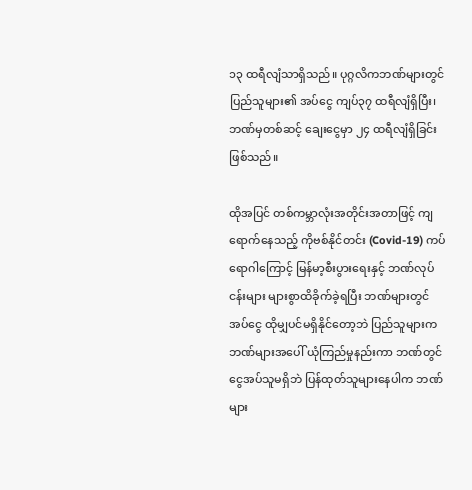၁၃ ထရီလျံသာရှိသည်။ ပုဂ္ဂလိကဘဏ်များတွင် ပြည်သူများ၏ အပ်ငွေ ကျပ်၃၇ ထရီလျံရှိပြီး၊ ဘဏ်မှတစ်ဆင့် ချေးငွေမှာ ၂၄ ထရီလျံရှိခြင်းဖြစ်သည်။

ထိုအပြင် တစ်ကမ္ဘာလုံးအတိုင်းအတာဖြင့် ကျရောက်နေသည့် ကိုဗစ်နိုင်တင်း (Covid-19) ကပ်ရောဂါကြောင့် မြန်မာ့စီးပွားရေးနှင့် ဘဏ်လုပ်ငန်းများ များစွာထိခိုက်ခဲ့ရပြီး ဘဏ်များတွင် အပ်ငွေ ထိုမျှပင်မရှိနိုင်တော့ဘဲ ပြည်သူများက ဘဏ်များအပေါ် ယုံကြည်မှုနည်းကာ ဘဏ်တွင်ငွေအပ်သူမရှိဘဲ ပြန်ထုတ်သူများနေပါက ဘဏ်များ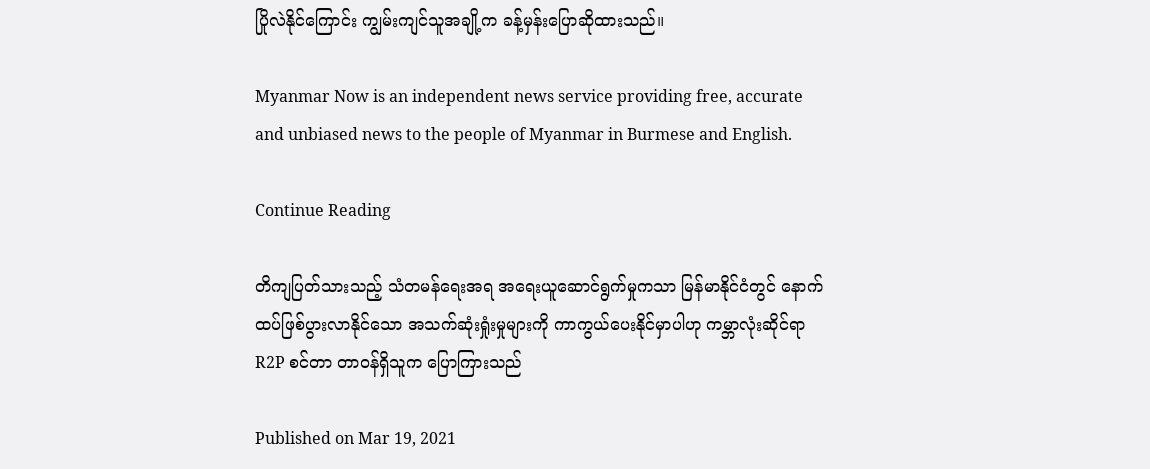ပြိုလဲနိုင်ကြောင်း ကျွမ်းကျင်သူအချို့က ခန့်မှန်းပြောဆိုထားသည်။

Myanmar Now is an independent news service providing free, accurate and unbiased news to the people of Myanmar in Burmese and English.

Continue Reading

တိကျပြတ်သားသည့် သံတမန်ရေးအရ အရေးယူဆောင်ရွက်မှုကသာ မြန်မာနိုင်ငံတွင် နောက်ထပ်ဖြစ်ပွားလာနိုင်သော အသက်ဆုံးရှုံးမှုများကို ကာကွယ်ပေးနိုင်မှာပါဟု ကမ္ဘာလုံးဆိုင်ရာ R2P စင်တာ တာဝန်ရှိသူက ပြောကြားသည်

Published on Mar 19, 2021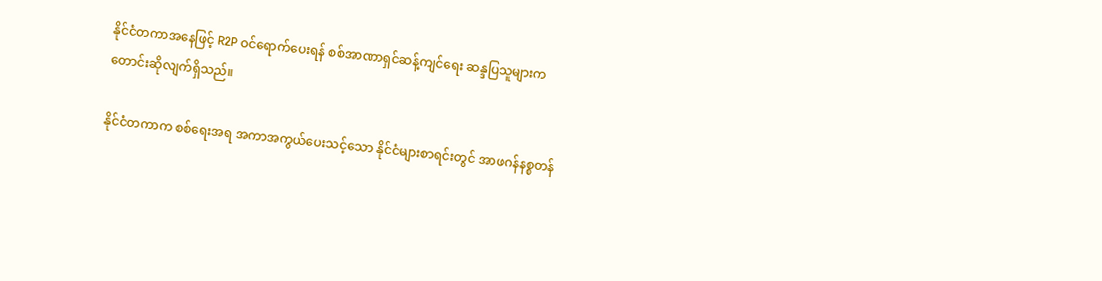နိုင်ငံတကာအနေဖြင့် R2P ဝင်ရောက်ပေးရန် စစ်အာဏာရှင်ဆန့်ကျင်ရေး ဆန္ဒပြသူများက တောင်းဆိုလျက်ရှိသည်။

နိုင်ငံတကာက စစ်ရေးအရ အကာအကွယ်ပေးသင့်သော နိုင်ငံများစာရင်းတွင် အာဖဂန်နစ္စတန်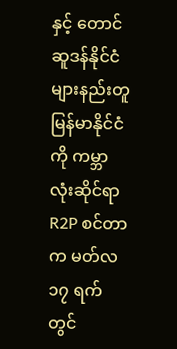နှင့် တောင်ဆူဒန်နိုင်ငံများနည်းတူ မြန်မာနိုင်ငံကို ကမ္ဘာလုံးဆိုင်ရာ R2P စင်တာက မတ်လ ၁၇ ရက်တွင်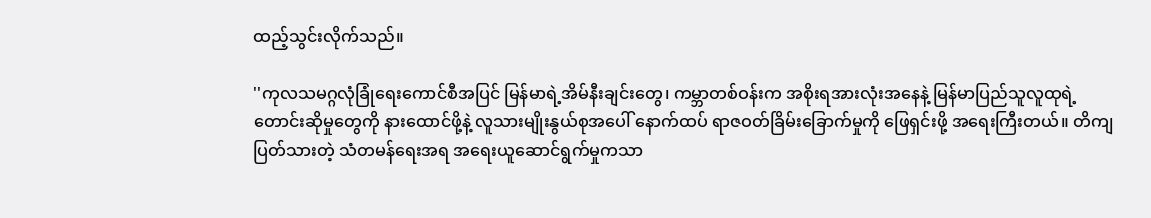ထည့်သွင်းလိုက်သည်။

''ကုလသမဂ္ဂလုံခြုံရေးကောင်စီအပြင် မြန်မာရဲ့အိမ်နီးချင်းတွေ၊ ကမ္ဘာတစ်ဝန်းက အစိုးရအားလုံးအနေနဲ့ မြန်မာပြည်သူလူထုရဲ့ တောင်းဆိုမှုတွေကို နားထောင်ဖို့နဲ့ လူသားမျိုးနွယ်စုအပေါ် နောက်ထပ် ရာဇဝတ်ခြိမ်းခြောက်မှုကို ဖြေရှင်းဖို့ အရေးကြီးတယ်။ တိကျပြတ်သားတဲ့ သံတမန်ရေးအရ အရေးယူဆောင်ရွက်မှုကသာ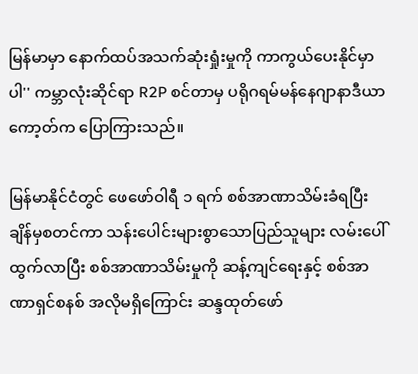မြန်မာမှာ နောက်ထပ်အသက်ဆုံးရှုံးမှုကို ကာကွယ်ပေးနိုင်မှာပါ'' ကမ္ဘာလုံးဆိုင်ရာ R2P စင်တာမှ ပရိုဂရမ်မန်နေဂျာနာဒီယာကော့တ်က ပြောကြားသည်။

မြန်မာနိုင်ငံတွင် ဖေဖော်ဝါရီ ၁ ရက် စစ်အာဏာသိမ်းခံရပြီးချိန်မှစတင်ကာ သန်းပေါင်းများစွာသောပြည်သူများ လမ်းပေါ်ထွက်လာပြီး စစ်အာဏာသိမ်းမှုကို ဆန့်ကျင်ရေးနှင့် စစ်အာဏာရှင်စနစ် အလိုမရှိကြောင်း ဆန္ဒထုတ်ဖော်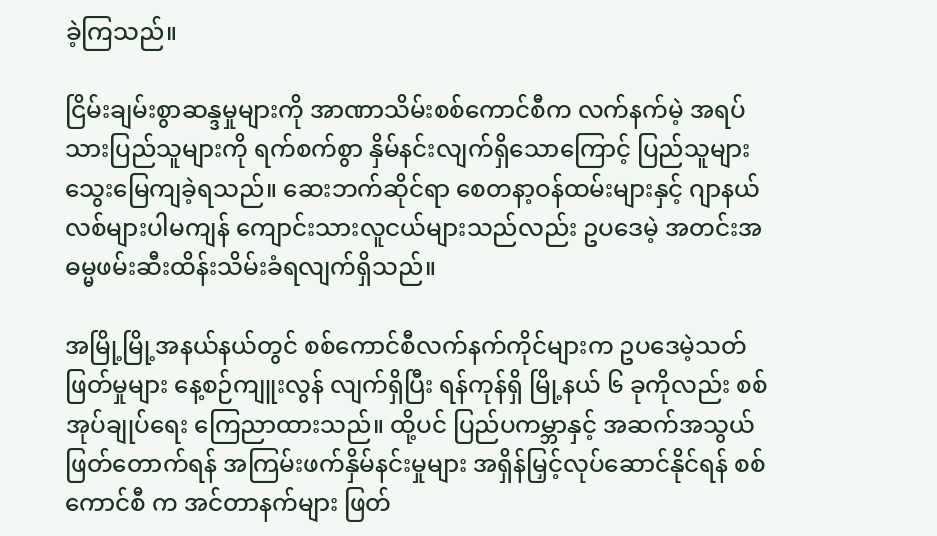ခဲ့ကြသည်။

ငြိမ်းချမ်းစွာဆန္ဒမှုများကို အာဏာသိမ်းစစ်ကောင်စီက လက်နက်မဲ့ အရပ်သားပြည်သူများကို ရက်စက်စွာ နှိမ်နင်းလျက်ရှိသောကြောင့် ပြည်သူများ သွေးမြေကျခဲ့ရသည်။ ဆေးဘက်ဆိုင်ရာ စေတနာ့ဝန်ထမ်းများနှင့် ဂျာနယ်လစ်များပါမကျန် ကျောင်းသားလူငယ်များသည်လည်း ဥပဒေမဲ့ အတင်းအဓမ္မဖမ်းဆီးထိန်းသိမ်းခံရလျက်ရှိသည်။

အမြို့မြို့အနယ်နယ်တွင် စစ်ကောင်စီလက်နက်ကိုင်များက ဥပဒေမဲ့သတ်ဖြတ်မှုများ နေ့စဉ်ကျူးလွန် လျက်ရှိပြီး ရန်ကုန်ရှိ မြို့နယ် ၆ ခုကိုလည်း စစ်အုပ်ချုပ်ရေး ကြေညာထားသည်။ ထို့ပင် ပြည်ပကမ္ဘာနှင့် အဆက်အသွယ်ဖြတ်တောက်ရန် အကြမ်းဖက်နှိမ်နင်းမှုများ အရှိန်မြှင့်လုပ်ဆောင်နိုင်ရန် စစ်ကောင်စီ က အင်တာနက်များ ဖြတ်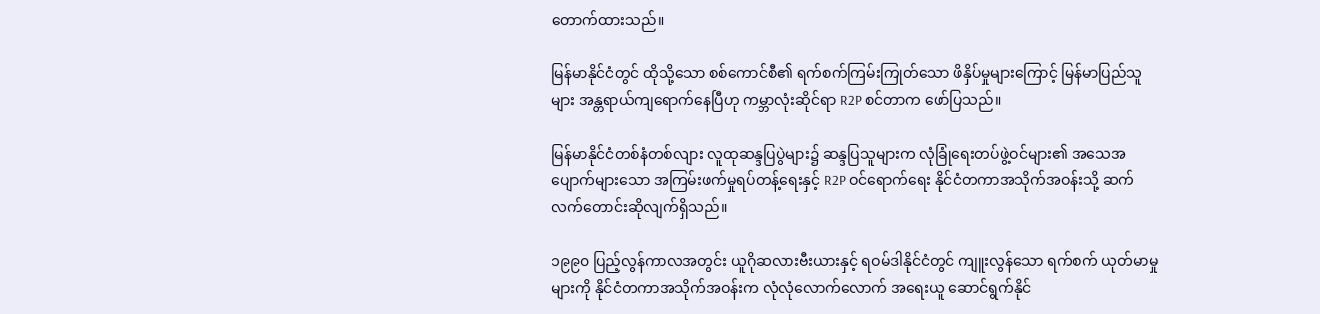တောက်ထားသည်။

မြန်မာနိုင်ငံတွင် ထိုသို့သော စစ်ကောင်စီ၏ ရက်စက်ကြမ်းကြုတ်သော ဖိနှိပ်မှုများကြောင့် မြန်မာပြည်သူများ အန္တရာယ်ကျရောက်နေပြီဟု ကမ္ဘာလုံးဆိုင်ရာ R2P စင်တာက ဖော်ပြသည်။

မြန်မာနိုင်ငံတစ်နံတစ်လျား လူထုဆန္ဒပြပွဲများ၌ ဆန္ဒပြသူများက လုံခြုံရေးတပ်ဖွဲ့ဝင်များ၏ အသေအပျောက်များသော အကြမ်းဖက်မှုရပ်တန့်ရေးနှင့် R2P ဝင်ရောက်ရေး နိုင်ငံတကာအသိုက်အဝန်းသို့ ဆက်လက်တောင်းဆိုလျက်ရှိသည်။

၁၉၉၀ ပြည့်လွန်ကာလအတွင်း ယူဂိုဆလားဗီးယားနှင့် ရဝမ်ဒါနိုင်ငံတွင် ကျူးလွန်သော ရက်စက် ယုတ်မာမှုများကို နိုင်ငံတကာအသိုက်အဝန်းက လုံလုံလောက်လောက် အရေးယူ ဆောင်ရွက်နိုင်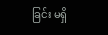ခြင်း မရှိ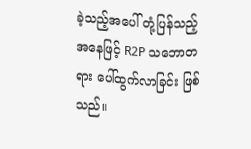ခဲ့သည့်အပေါ် တုံ့ပြန်သည့်အနေဖြင့် R2P သဘောတရား ပေါ်ထွက်လာခြင်း ဖြစ်သည်။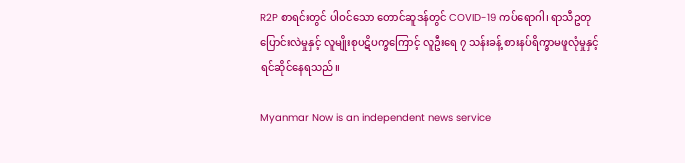R2P စာရင်းတွင် ပါဝင်သော တောင်ဆူဒန်တွင် COVID-19 ကပ်ရောဂါ၊ ရာသီဥတုပြောင်းလဲမှုနှင့် လူမျိုးစုပဋိပက္ခကြောင့် လူဦးရေ ၇ သန်းခန့် စားနပ်ရိက္ခာမဖူလုံမှုနှင့် ရင်ဆိုင်နေရသည်။

Myanmar Now is an independent news service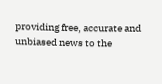providing free, accurate and unbiased news to the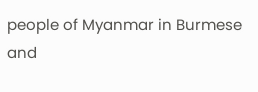people of Myanmar in Burmese and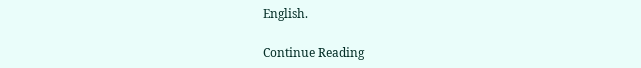English.

Continue Reading